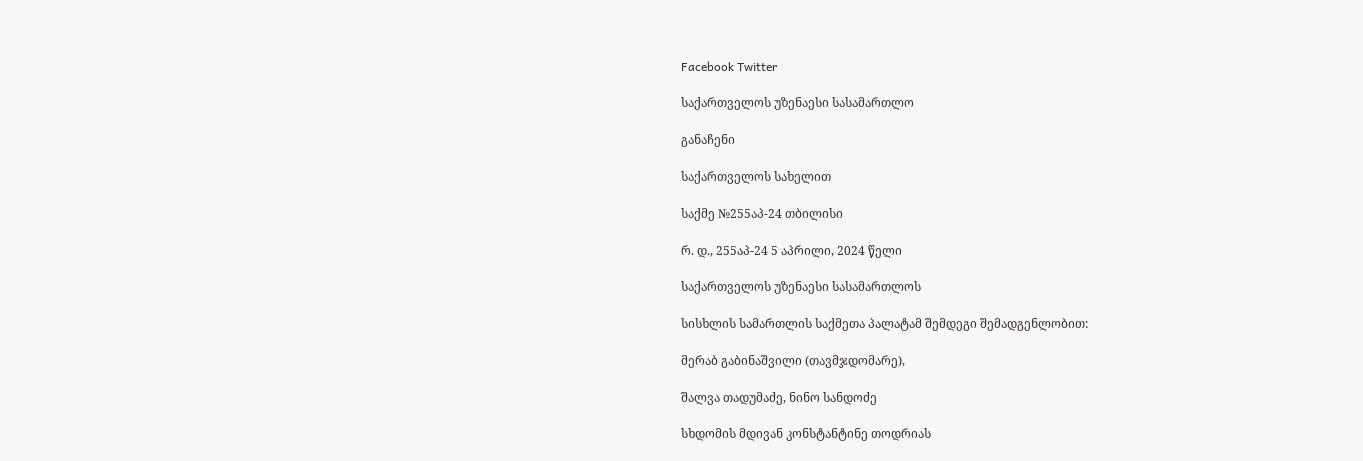Facebook Twitter

საქართველოს უზენაესი სასამართლო

განაჩენი

საქართველოს სახელით

საქმე №255აპ-24 თბილისი

რ. დ., 255აპ-24 5 აპრილი, 2024 წელი

საქართველოს უზენაესი სასამართლოს

სისხლის სამართლის საქმეთა პალატამ შემდეგი შემადგენლობით:

მერაბ გაბინაშვილი (თავმჯდომარე),

შალვა თადუმაძე, ნინო სანდოძე

სხდომის მდივან კონსტანტინე თოდრიას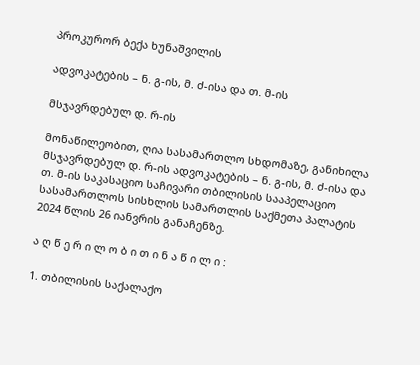პროკურორ ბექა ხუნაშვილის

ადვოკატების – ნ. გ-ის, მ. ძ-ისა და თ. მ-ის

მსჯავრდებულ დ. რ-ის

მონაწილეობით, ღია სასამართლო სხდომაზე, განიხილა მსჯავრდებულ დ. რ-ის ადვოკატების – ნ. გ-ის, მ. ძ-ისა და თ. მ-ის საკასაციო საჩივარი თბილისის სააპელაციო სასამართლოს სისხლის სამართლის საქმეთა პალატის 2024 წლის 26 იანვრის განაჩენზე.

ა ღ წ ე რ ი ლ ო ბ ი თ ი ნ ა წ ი ლ ი :

1. თბილისის საქალაქო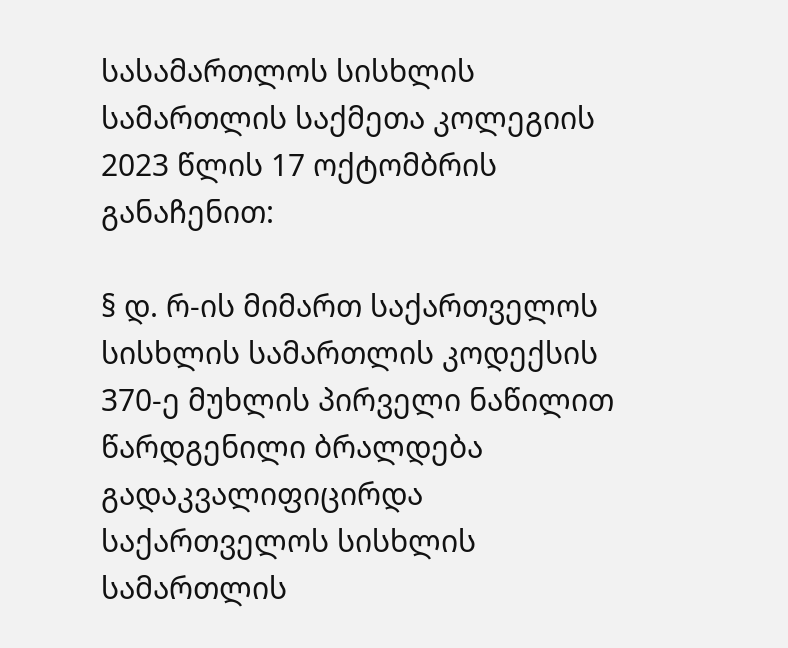სასამართლოს სისხლის სამართლის საქმეთა კოლეგიის 2023 წლის 17 ოქტომბრის განაჩენით:

§ დ. რ-ის მიმართ საქართველოს სისხლის სამართლის კოდექსის 370-ე მუხლის პირველი ნაწილით წარდგენილი ბრალდება გადაკვალიფიცირდა საქართველოს სისხლის სამართლის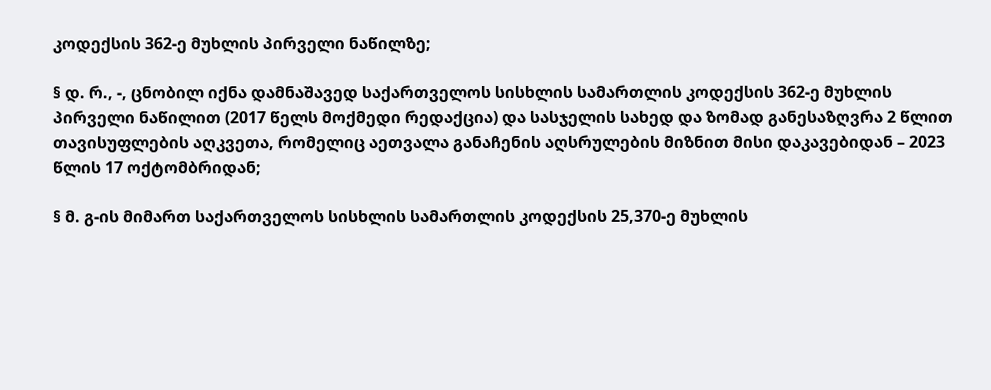კოდექსის 362-ე მუხლის პირველი ნაწილზე;

§ დ. რ., -, ცნობილ იქნა დამნაშავედ საქართველოს სისხლის სამართლის კოდექსის 362-ე მუხლის პირველი ნაწილით (2017 წელს მოქმედი რედაქცია) და სასჯელის სახედ და ზომად განესაზღვრა 2 წლით თავისუფლების აღკვეთა, რომელიც აეთვალა განაჩენის აღსრულების მიზნით მისი დაკავებიდან – 2023 წლის 17 ოქტომბრიდან;

§ მ. გ-ის მიმართ საქართველოს სისხლის სამართლის კოდექსის 25,370-ე მუხლის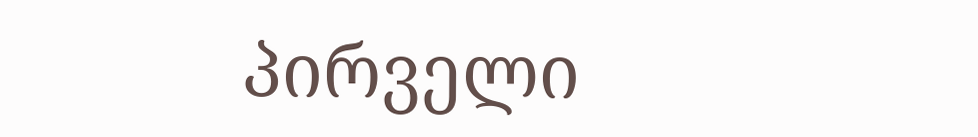პირველი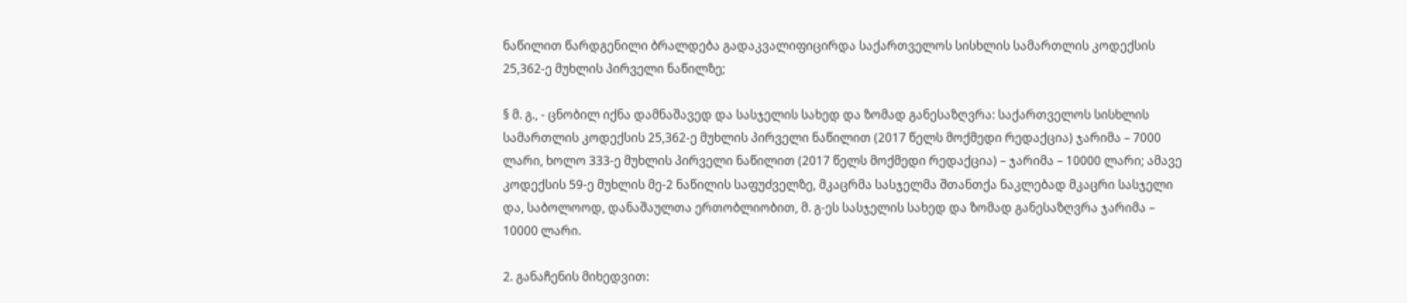ნაწილით წარდგენილი ბრალდება გადაკვალიფიცირდა საქართველოს სისხლის სამართლის კოდექსის 25,362-ე მუხლის პირველი ნაწილზე;

§ მ. გ., - ცნობილ იქნა დამნაშავედ და სასჯელის სახედ და ზომად განესაზღვრა: საქართველოს სისხლის სამართლის კოდექსის 25,362-ე მუხლის პირველი ნაწილით (2017 წელს მოქმედი რედაქცია) ჯარიმა – 7000 ლარი, ხოლო 333-ე მუხლის პირველი ნაწილით (2017 წელს მოქმედი რედაქცია) – ჯარიმა – 10000 ლარი; ამავე კოდექსის 59-ე მუხლის მე-2 ნაწილის საფუძველზე, მკაცრმა სასჯელმა შთანთქა ნაკლებად მკაცრი სასჯელი და, საბოლოოდ, დანაშაულთა ერთობლიობით, მ. გ-ეს სასჯელის სახედ და ზომად განესაზღვრა ჯარიმა – 10000 ლარი.

2. განაჩენის მიხედვით: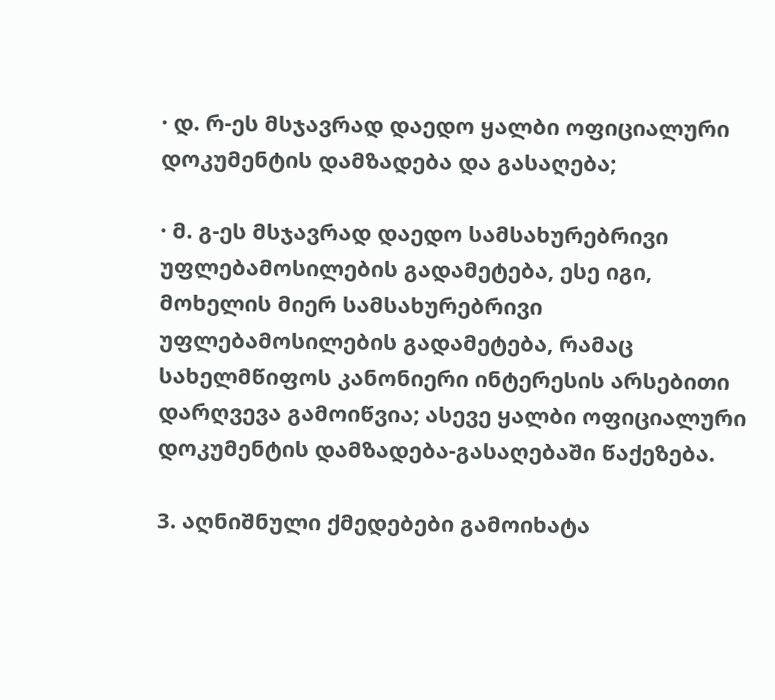· დ. რ-ეს მსჯავრად დაედო ყალბი ოფიციალური დოკუმენტის დამზადება და გასაღება;

· მ. გ-ეს მსჯავრად დაედო სამსახურებრივი უფლებამოსილების გადამეტება, ესე იგი, მოხელის მიერ სამსახურებრივი უფლებამოსილების გადამეტება, რამაც სახელმწიფოს კანონიერი ინტერესის არსებითი დარღვევა გამოიწვია; ასევე ყალბი ოფიციალური დოკუმენტის დამზადება-გასაღებაში წაქეზება.

3. აღნიშნული ქმედებები გამოიხატა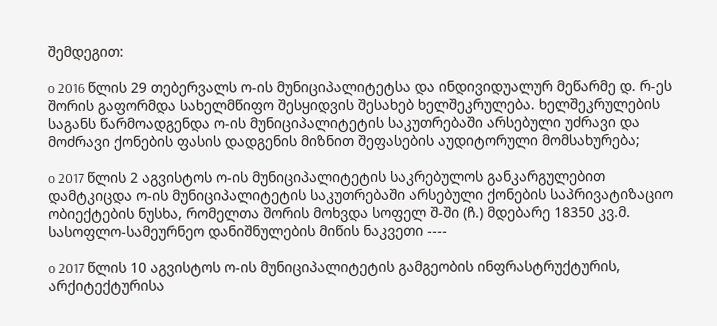შემდეგით:

o 2016 წლის 29 თებერვალს ო-ის მუნიციპალიტეტსა და ინდივიდუალურ მეწარმე დ. რ-ეს შორის გაფორმდა სახელმწიფო შესყიდვის შესახებ ხელშეკრულება. ხელშეკრულების საგანს წარმოადგენდა ო-ის მუნიციპალიტეტის საკუთრებაში არსებული უძრავი და მოძრავი ქონების ფასის დადგენის მიზნით შეფასების აუდიტორული მომსახურება;

o 2017 წლის 2 აგვისტოს ო-ის მუნიციპალიტეტის საკრებულოს განკარგულებით დამტკიცდა ო-ის მუნიციპალიტეტის საკუთრებაში არსებული ქონების საპრივატიზაციო ობიექტების ნუსხა, რომელთა შორის მოხვდა სოფელ შ-ში (ჩ.) მდებარე 18350 კვ.მ. სასოფლო-სამეურნეო დანიშნულების მიწის ნაკვეთი ----

o 2017 წლის 10 აგვისტოს ო-ის მუნიციპალიტეტის გამგეობის ინფრასტრუქტურის, არქიტექტურისა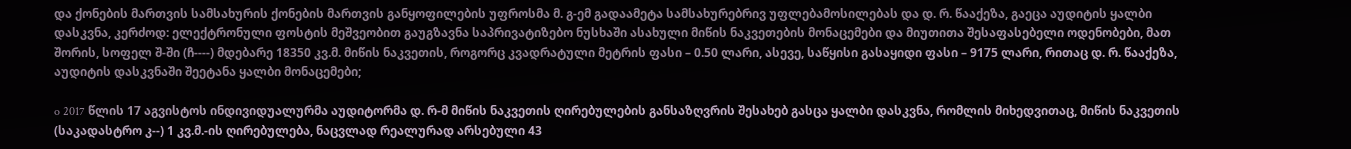და ქონების მართვის სამსახურის ქონების მართვის განყოფილების უფროსმა მ. გ-ემ გადაამეტა სამსახურებრივ უფლებამოსილებას და დ. რ. წააქეზა, გაეცა აუდიტის ყალბი დასკვნა, კერძოდ: ელექტრონული ფოსტის მეშვეობით გაუგზავნა საპრივატიზებო ნუსხაში ასახული მიწის ნაკვეთების მონაცემები და მიუთითა შესაფასებელი ოდენობები, მათ შორის, სოფელ შ-ში (ჩ----) მდებარე 18350 კვ.მ. მიწის ნაკვეთის, როგორც კვადრატული მეტრის ფასი – 0.50 ლარი, ასევე, საწყისი გასაყიდი ფასი – 9175 ლარი, რითაც დ. რ. წააქეზა, აუდიტის დასკვნაში შეეტანა ყალბი მონაცემები;

o 2017 წლის 17 აგვისტოს ინდივიდუალურმა აუდიტორმა დ. რ-მ მიწის ნაკვეთის ღირებულების განსაზღვრის შესახებ გასცა ყალბი დასკვნა, რომლის მიხედვითაც, მიწის ნაკვეთის (საკადასტრო კ--) 1 კვ.მ.-ის ღირებულება, ნაცვლად რეალურად არსებული 43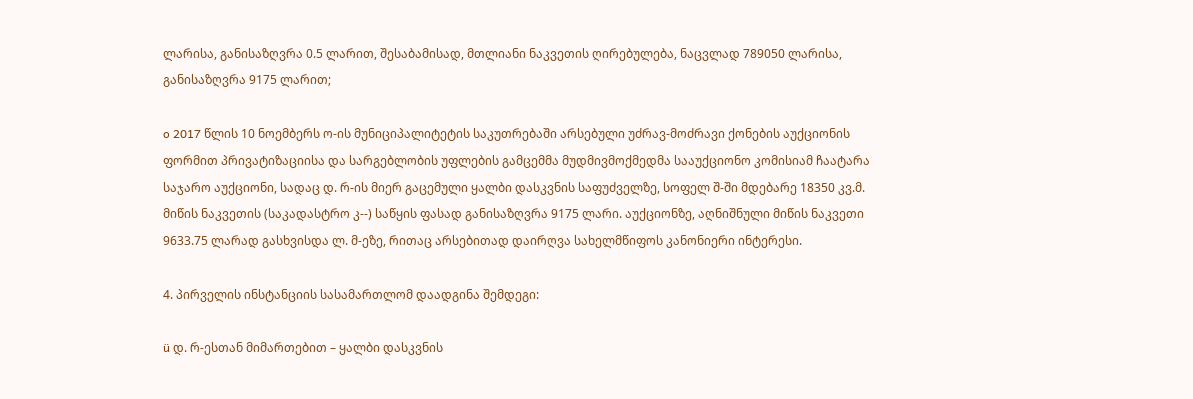ლარისა, განისაზღვრა 0.5 ლარით, შესაბამისად, მთლიანი ნაკვეთის ღირებულება, ნაცვლად 789050 ლარისა, განისაზღვრა 9175 ლარით;

o 2017 წლის 10 ნოემბერს ო-ის მუნიციპალიტეტის საკუთრებაში არსებული უძრავ-მოძრავი ქონების აუქციონის ფორმით პრივატიზაციისა და სარგებლობის უფლების გამცემმა მუდმივმოქმედმა სააუქციონო კომისიამ ჩაატარა საჯარო აუქციონი, სადაც დ. რ-ის მიერ გაცემული ყალბი დასკვნის საფუძველზე, სოფელ შ-ში მდებარე 18350 კვ.მ. მიწის ნაკვეთის (საკადასტრო კ--) საწყის ფასად განისაზღვრა 9175 ლარი. აუქციონზე, აღნიშნული მიწის ნაკვეთი 9633.75 ლარად გასხვისდა ლ. მ-ეზე, რითაც არსებითად დაირღვა სახელმწიფოს კანონიერი ინტერესი.

4. პირველის ინსტანციის სასამართლომ დაადგინა შემდეგი:

ü დ. რ-ესთან მიმართებით – ყალბი დასკვნის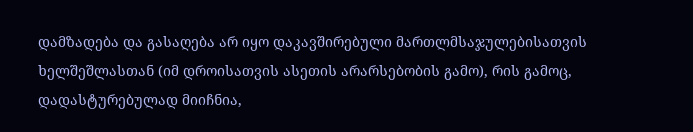დამზადება და გასაღება არ იყო დაკავშირებული მართლმსაჯულებისათვის ხელშეშლასთან (იმ დროისათვის ასეთის არარსებობის გამო), რის გამოც, დადასტურებულად მიიჩნია,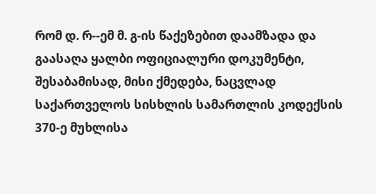რომ დ. რ--ემ მ. გ-ის წაქეზებით დაამზადა და გაასაღა ყალბი ოფიციალური დოკუმენტი, შესაბამისად, მისი ქმედება, ნაცვლად საქართველოს სისხლის სამართლის კოდექსის 370-ე მუხლისა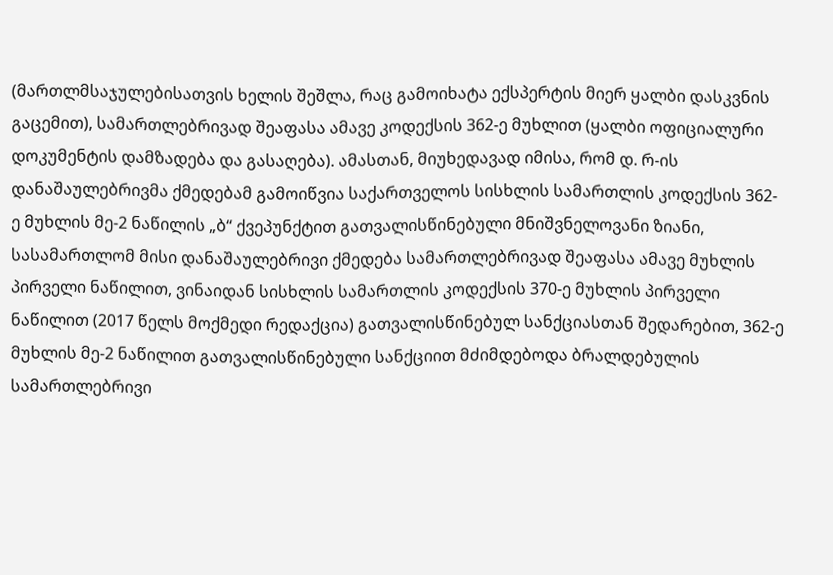(მართლმსაჯულებისათვის ხელის შეშლა, რაც გამოიხატა ექსპერტის მიერ ყალბი დასკვნის გაცემით), სამართლებრივად შეაფასა ამავე კოდექსის 362-ე მუხლით (ყალბი ოფიციალური დოკუმენტის დამზადება და გასაღება). ამასთან, მიუხედავად იმისა, რომ დ. რ-ის დანაშაულებრივმა ქმედებამ გამოიწვია საქართველოს სისხლის სამართლის კოდექსის 362-ე მუხლის მე-2 ნაწილის „ბ“ ქვეპუნქტით გათვალისწინებული მნიშვნელოვანი ზიანი, სასამართლომ მისი დანაშაულებრივი ქმედება სამართლებრივად შეაფასა ამავე მუხლის პირველი ნაწილით, ვინაიდან სისხლის სამართლის კოდექსის 370-ე მუხლის პირველი ნაწილით (2017 წელს მოქმედი რედაქცია) გათვალისწინებულ სანქციასთან შედარებით, 362-ე მუხლის მე-2 ნაწილით გათვალისწინებული სანქციით მძიმდებოდა ბრალდებულის სამართლებრივი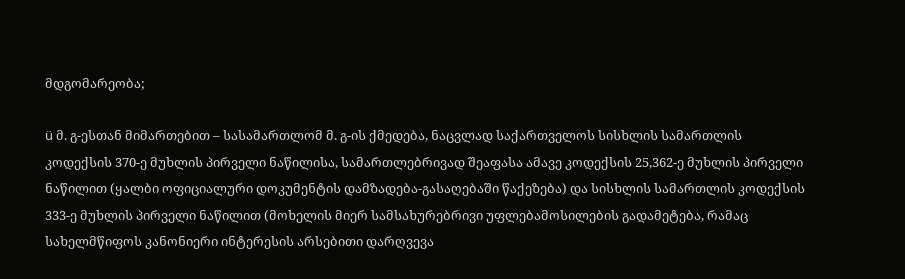მდგომარეობა;

ü მ. გ-ესთან მიმართებით – სასამართლომ მ. გ-ის ქმედება, ნაცვლად საქართველოს სისხლის სამართლის კოდექსის 370-ე მუხლის პირველი ნაწილისა, სამართლებრივად შეაფასა ამავე კოდექსის 25,362-ე მუხლის პირველი ნაწილით (ყალბი ოფიციალური დოკუმენტის დამზადება-გასაღებაში წაქეზება) და სისხლის სამართლის კოდექსის 333-ე მუხლის პირველი ნაწილით (მოხელის მიერ სამსახურებრივი უფლებამოსილების გადამეტება, რამაც სახელმწიფოს კანონიერი ინტერესის არსებითი დარღვევა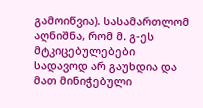გამოიწვია). სასამართლომ აღნიშნა, რომ მ. გ-ეს მტკიცებულებები სადავოდ არ გაუხდია და მათ მინიჭებული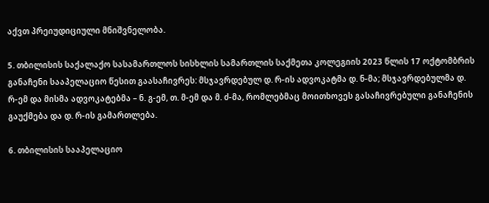აქვთ პრეიუდიციული მნიშვნელობა.

5. თბილისის საქალაქო სასამართლოს სისხლის სამართლის საქმეთა კოლეგიის 2023 წლის 17 ოქტომბრის განაჩენი სააპელაციო წესით გაასაჩივრეს: მსჯავრდებულ დ. რ-ის ადვოკატმა დ. ნ-მა; მსჯავრდებულმა დ. რ-ემ და მისმა ადვოკატებმა – ნ. გ-ემ, თ. მ-ემ და მ. ძ-მა, რომლებმაც მოითხოვეს გასაჩივრებული განაჩენის გაუქმება და დ. რ-ის გამართლება.

6. თბილისის სააპელაციო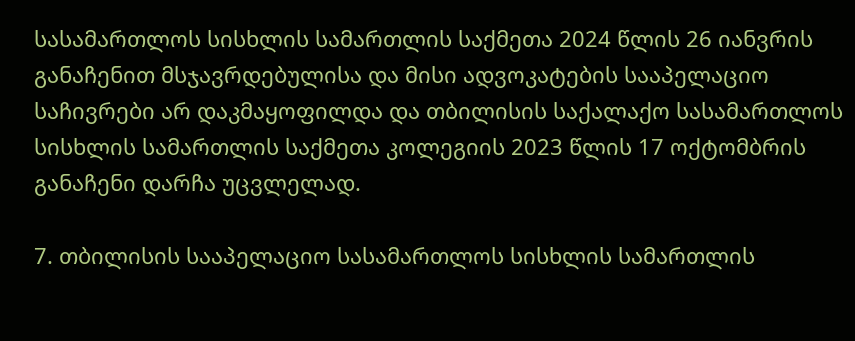სასამართლოს სისხლის სამართლის საქმეთა 2024 წლის 26 იანვრის განაჩენით მსჯავრდებულისა და მისი ადვოკატების სააპელაციო საჩივრები არ დაკმაყოფილდა და თბილისის საქალაქო სასამართლოს სისხლის სამართლის საქმეთა კოლეგიის 2023 წლის 17 ოქტომბრის განაჩენი დარჩა უცვლელად.

7. თბილისის სააპელაციო სასამართლოს სისხლის სამართლის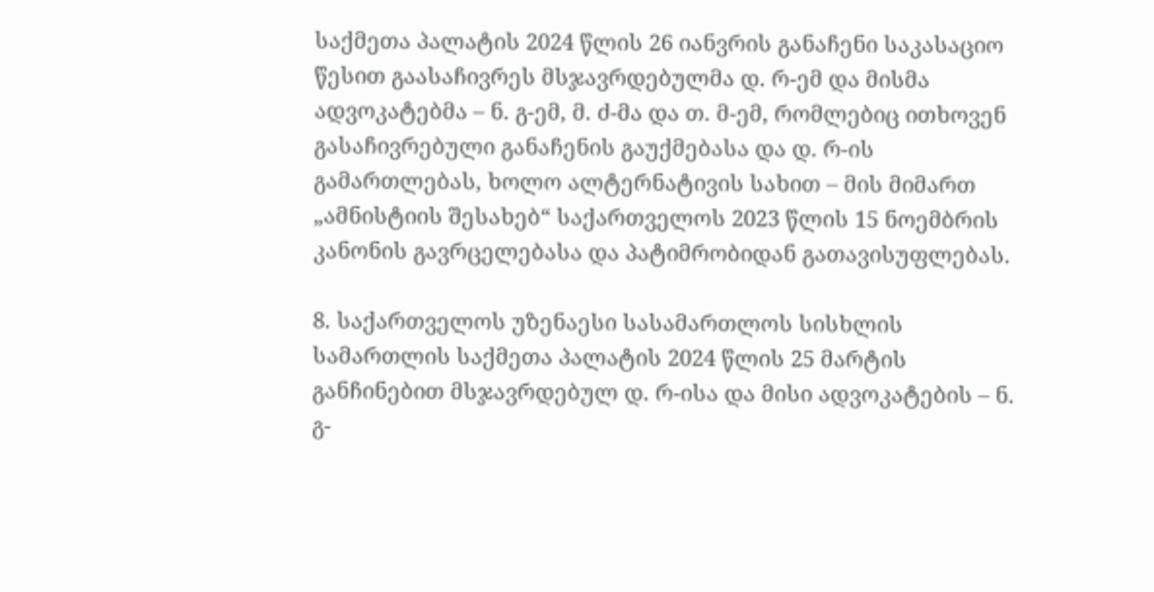საქმეთა პალატის 2024 წლის 26 იანვრის განაჩენი საკასაციო წესით გაასაჩივრეს მსჯავრდებულმა დ. რ-ემ და მისმა ადვოკატებმა – ნ. გ-ემ, მ. ძ-მა და თ. მ-ემ, რომლებიც ითხოვენ გასაჩივრებული განაჩენის გაუქმებასა და დ. რ-ის გამართლებას, ხოლო ალტერნატივის სახით – მის მიმართ „ამნისტიის შესახებ“ საქართველოს 2023 წლის 15 ნოემბრის კანონის გავრცელებასა და პატიმრობიდან გათავისუფლებას.

8. საქართველოს უზენაესი სასამართლოს სისხლის სამართლის საქმეთა პალატის 2024 წლის 25 მარტის განჩინებით მსჯავრდებულ დ. რ-ისა და მისი ადვოკატების – ნ. გ-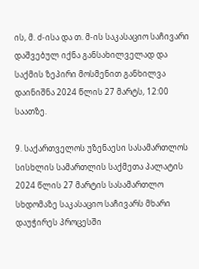ის, მ. ძ-ისა და თ. მ-ის საკასაციო საჩივარი დაშვებულ იქნა განსახილველად და საქმის ზეპირი მოსმენით განხილვა დაინიშნა 2024 წლის 27 მარტს, 12:00 საათზე.

9. საქართველოს უზენაესი სასამართლოს სისხლის სამართლის საქმეთა პალატის 2024 წლის 27 მარტის სასამართლო სხდომაზე საკასაციო საჩივარს მხარი დაუჭირეს პროცესში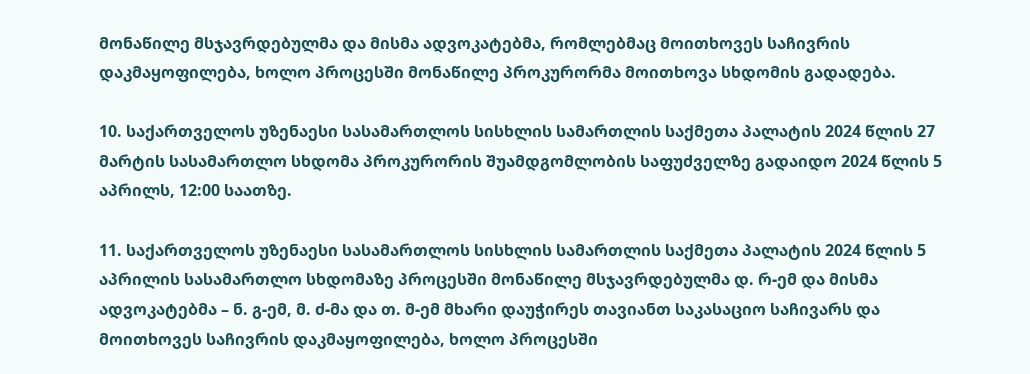მონაწილე მსჯავრდებულმა და მისმა ადვოკატებმა, რომლებმაც მოითხოვეს საჩივრის დაკმაყოფილება, ხოლო პროცესში მონაწილე პროკურორმა მოითხოვა სხდომის გადადება.

10. საქართველოს უზენაესი სასამართლოს სისხლის სამართლის საქმეთა პალატის 2024 წლის 27 მარტის სასამართლო სხდომა პროკურორის შუამდგომლობის საფუძველზე გადაიდო 2024 წლის 5 აპრილს, 12:00 საათზე.

11. საქართველოს უზენაესი სასამართლოს სისხლის სამართლის საქმეთა პალატის 2024 წლის 5 აპრილის სასამართლო სხდომაზე პროცესში მონაწილე მსჯავრდებულმა დ. რ-ემ და მისმა ადვოკატებმა – ნ. გ-ემ, მ. ძ-მა და თ. მ-ემ მხარი დაუჭირეს თავიანთ საკასაციო საჩივარს და მოითხოვეს საჩივრის დაკმაყოფილება, ხოლო პროცესში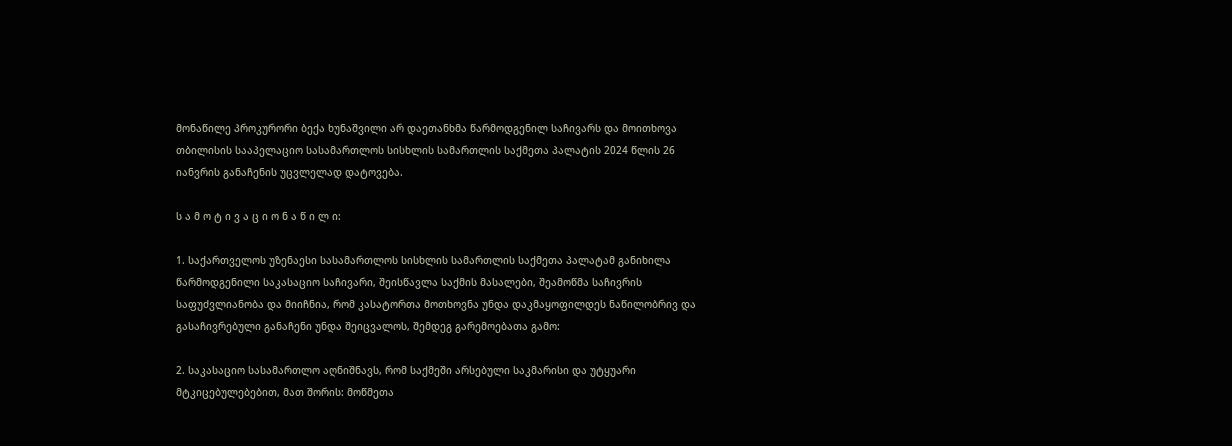მონაწილე პროკურორი ბექა ხუნაშვილი არ დაეთანხმა წარმოდგენილ საჩივარს და მოითხოვა თბილისის სააპელაციო სასამართლოს სისხლის სამართლის საქმეთა პალატის 2024 წლის 26 იანვრის განაჩენის უცვლელად დატოვება.

ს ა მ ო ტ ი ვ ა ც ი ო ნ ა წ ი ლ ი:

1. საქართველოს უზენაესი სასამართლოს სისხლის სამართლის საქმეთა პალატამ განიხილა წარმოდგენილი საკასაციო საჩივარი, შეისწავლა საქმის მასალები, შეამოწმა საჩივრის საფუძვლიანობა და მიიჩნია, რომ კასატორთა მოთხოვნა უნდა დაკმაყოფილდეს ნაწილობრივ და გასაჩივრებული განაჩენი უნდა შეიცვალოს, შემდეგ გარემოებათა გამო:

2. საკასაციო სასამართლო აღნიშნავს, რომ საქმეში არსებული საკმარისი და უტყუარი მტკიცებულებებით, მათ შორის: მოწმეთა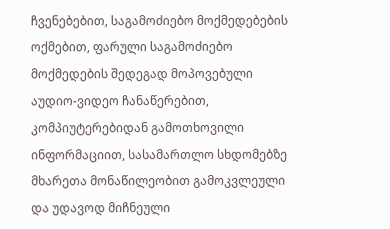ჩვენებებით, საგამოძიებო მოქმედებების ოქმებით, ფარული საგამოძიებო მოქმედების შედეგად მოპოვებული აუდიო-ვიდეო ჩანაწერებით, კომპიუტერებიდან გამოთხოვილი ინფორმაციით, სასამართლო სხდომებზე მხარეთა მონაწილეობით გამოკვლეული და უდავოდ მიჩნეული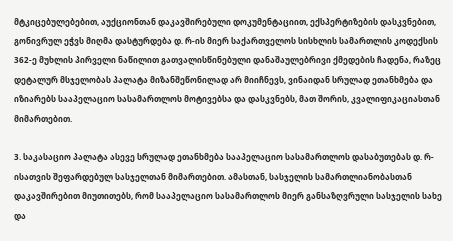მტკიცებულებებით, აუქციონთან დაკავშირებული დოკუმენტაციით, ექსპერტიზების დასკვნებით, გონივრულ ეჭვს მიღმა დასტურდება დ. რ-ის მიერ საქართველოს სისხლის სამართლის კოდექსის 362-ე მუხლის პირველი ნაწილით გათვალისწინებული დანაშაულებრივი ქმედების ჩადენა, რაზეც დეტალურ მსჯელობას პალატა მიზანშეწონილად არ მიიჩნევს, ვინაიდან სრულად ეთანხმება და იზიარებს სააპელაციო სასამართლოს მოტივებსა და დასკვნებს, მათ შორის, კვალიფიკაციასთან მიმართებით.

3. საკასაციო პალატა ასევე სრულად ეთანხმება სააპელაციო სასამართლოს დასაბუთებას დ. რ-ისათვის შეფარდებულ სასჯელთან მიმართებით. ამასთან, სასჯელის სამართლიანობასთან დაკავშირებით მიუთითებს, რომ სააპელაციო სასამართლოს მიერ განსაზღვრული სასჯელის სახე და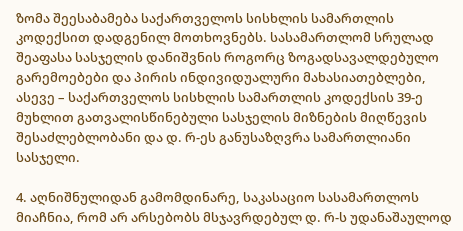ზომა შეესაბამება საქართველოს სისხლის სამართლის კოდექსით დადგენილ მოთხოვნებს. სასამართლომ სრულად შეაფასა სასჯელის დანიშვნის როგორც ზოგადსავალდებულო გარემოებები და პირის ინდივიდუალური მახასიათებლები, ასევე – საქართველოს სისხლის სამართლის კოდექსის 39-ე მუხლით გათვალისწინებული სასჯელის მიზნების მიღწევის შესაძლებლობანი და დ. რ-ეს განუსაზღვრა სამართლიანი სასჯელი.

4. აღნიშნულიდან გამომდინარე, საკასაციო სასამართლოს მიაჩნია, რომ არ არსებობს მსჯავრდებულ დ. რ-ს უდანაშაულოდ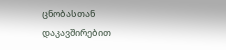ცნობასთან დაკავშირებით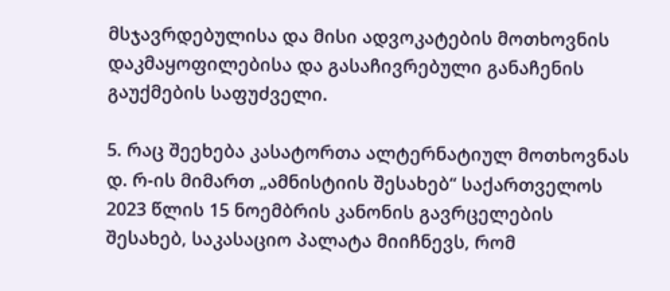მსჯავრდებულისა და მისი ადვოკატების მოთხოვნის დაკმაყოფილებისა და გასაჩივრებული განაჩენის გაუქმების საფუძველი.

5. რაც შეეხება კასატორთა ალტერნატიულ მოთხოვნას დ. რ-ის მიმართ „ამნისტიის შესახებ“ საქართველოს 2023 წლის 15 ნოემბრის კანონის გავრცელების შესახებ, საკასაციო პალატა მიიჩნევს, რომ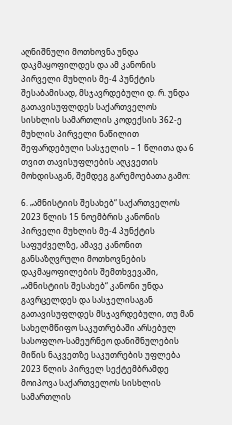აღნიშნული მოთხოვნა უნდა დაკმაყოფილდეს და ამ კანონის პირველი მუხლის მე-4 პუნქტის შესაბამისად, მსჯავრდებული დ. რ. უნდა გათავისუფლდეს საქართველოს სისხლის სამართლის კოდექსის 362-ე მუხლის პირველი ნაწილით შეფარდებული სასჯელის – 1 წლითა და 6 თვით თავისუფლების აღკვეთის მოხდისაგან, შემდეგ გარემოებათა გამო:

6. „ამნისტიის შესახებ“ საქართველოს 2023 წლის 15 ნოემბრის კანონის პირველი მუხლის მე-4 პუნქტის საფუძველზე, ამავე კანონით განსაზღვრული მოთხოვნების დაკმაყოფილების შემთხვევაში, „ამნისტიის შესახებ“ კანონი უნდა გავრცელდეს და სასჯელისაგან გათავისუფლდეს მსჯავრდებული, თუ მან სახელმწიფო საკუთრებაში არსებულ სასოფლო-სამეურნეო დანიშნულების მიწის ნაკვეთზე საკუთრების უფლება 2023 წლის პირველ სექტემბრამდე მოიპოვა საქართველოს სისხლის სამართლის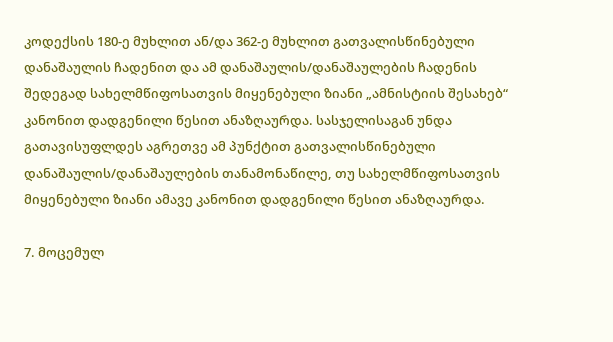კოდექსის 180-ე მუხლით ან/და 362-ე მუხლით გათვალისწინებული დანაშაულის ჩადენით და ამ დანაშაულის/დანაშაულების ჩადენის შედეგად სახელმწიფოსათვის მიყენებული ზიანი „ამნისტიის შესახებ“ კანონით დადგენილი წესით ანაზღაურდა. სასჯელისაგან უნდა გათავისუფლდეს აგრეთვე ამ პუნქტით გათვალისწინებული დანაშაულის/დანაშაულების თანამონაწილე, თუ სახელმწიფოსათვის მიყენებული ზიანი ამავე კანონით დადგენილი წესით ანაზღაურდა.

7. მოცემულ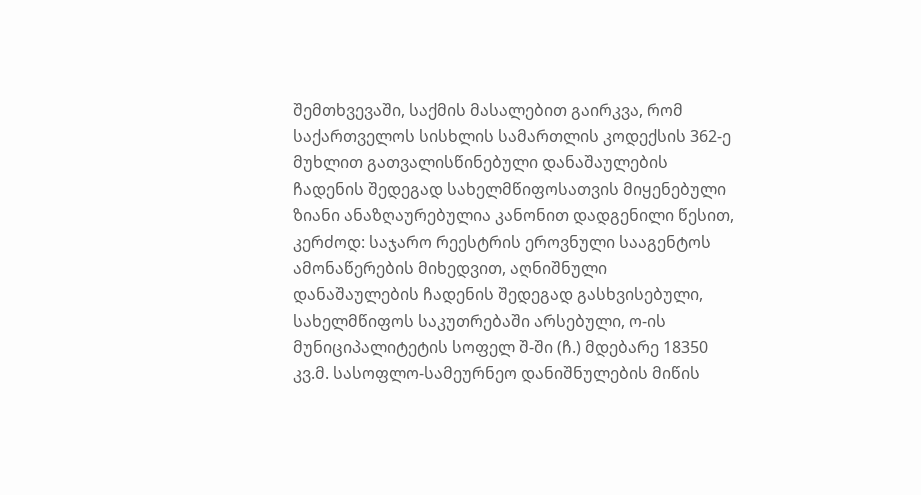შემთხვევაში, საქმის მასალებით გაირკვა, რომ საქართველოს სისხლის სამართლის კოდექსის 362-ე მუხლით გათვალისწინებული დანაშაულების ჩადენის შედეგად სახელმწიფოსათვის მიყენებული ზიანი ანაზღაურებულია კანონით დადგენილი წესით, კერძოდ: საჯარო რეესტრის ეროვნული სააგენტოს ამონაწერების მიხედვით, აღნიშნული დანაშაულების ჩადენის შედეგად გასხვისებული, სახელმწიფოს საკუთრებაში არსებული, ო-ის მუნიციპალიტეტის სოფელ შ-ში (ჩ.) მდებარე 18350 კვ.მ. სასოფლო-სამეურნეო დანიშნულების მიწის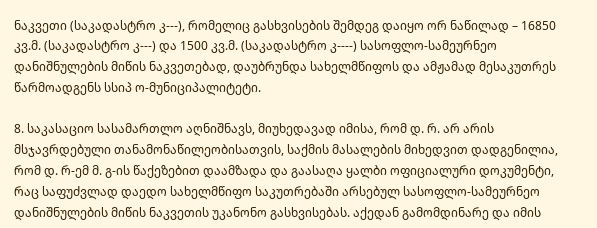ნაკვეთი (საკადასტრო კ---), რომელიც გასხვისების შემდეგ დაიყო ორ ნაწილად – 16850 კვ.მ. (საკადასტრო კ---) და 1500 კვ.მ. (საკადასტრო კ----) სასოფლო-სამეურნეო დანიშნულების მიწის ნაკვეთებად, დაუბრუნდა სახელმწიფოს და ამჟამად მესაკუთრეს წარმოადგენს სსიპ ო-მუნიციპალიტეტი.

8. საკასაციო სასამართლო აღნიშნავს, მიუხედავად იმისა, რომ დ. რ. არ არის მსჯავრდებული თანამონაწილეობისათვის, საქმის მასალების მიხედვით დადგენილია, რომ დ. რ-ემ მ. გ-ის წაქეზებით დაამზადა და გაასაღა ყალბი ოფიციალური დოკუმენტი, რაც საფუძვლად დაედო სახელმწიფო საკუთრებაში არსებულ სასოფლო-სამეურნეო დანიშნულების მიწის ნაკვეთის უკანონო გასხვისებას. აქედან გამომდინარე და იმის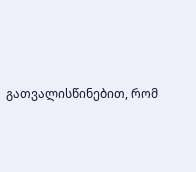გათვალისწინებით, რომ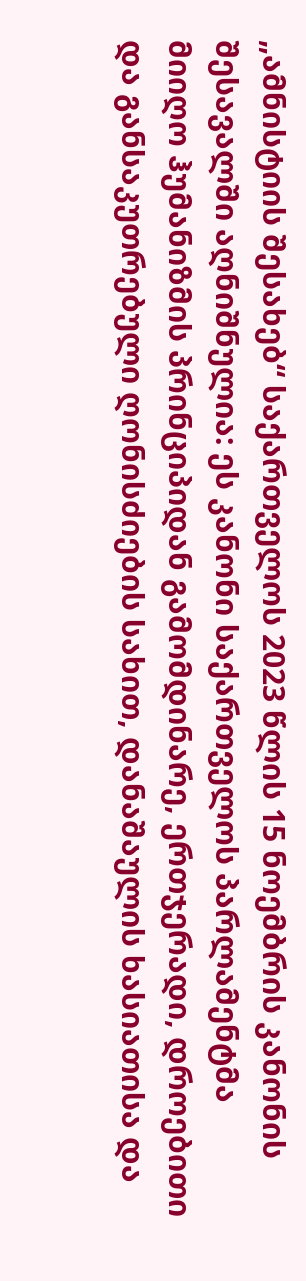„ამნისტიის შესახებ“ საქართველოს 2023 წლის 15 ნოემბრის კანონის შესავალში აღნიშნულია: ეს კანონი საქართველოს პარლამენტმა მიიღო ჰუმანიზმის პრინციპიდან გამომდინარე, ერთჯერადი, დროებითი და განსაკუთრებული ღონისძიების სახით, დანაშაულის ხასიათისა და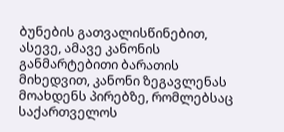ბუნების გათვალისწინებით, ასევე, ამავე კანონის განმარტებითი ბარათის მიხედვით, კანონი ზეგავლენას მოახდენს პირებზე, რომლებსაც საქართველოს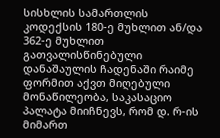სისხლის სამართლის კოდექსის 180-ე მუხლით ან/და 362-ე მუხლით გათვალისწინებული დანაშაულის ჩადენაში რაიმე ფორმით აქვთ მიღებული მონაწილეობა, საკასაციო პალატა მიიჩნევს, რომ დ. რ-ის მიმართ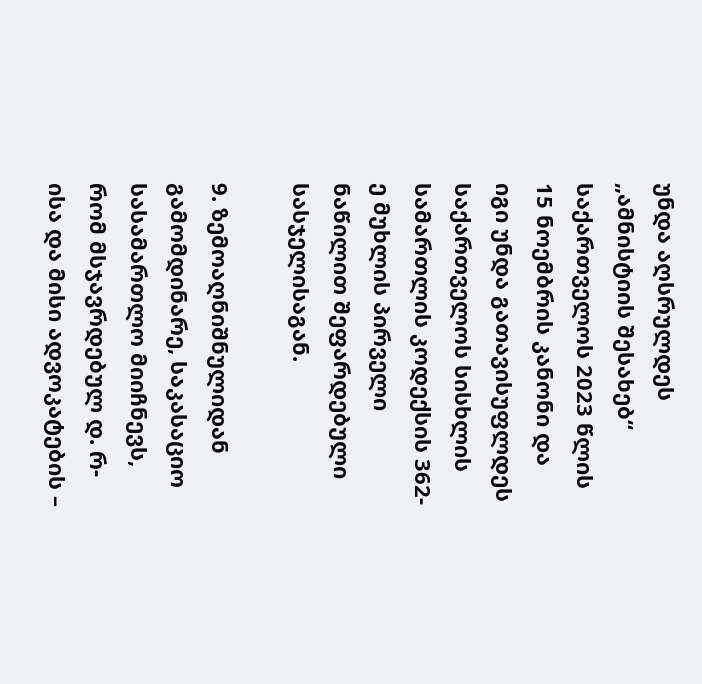უნდა აღსრულდეს „ამნისტიის შესახებ“ საქართველოს 2023 წლის 15 ნოემბრის კანონი და იგი უნდა გათავისუფლდეს საქართველოს სისხლის სამართლის კოდექსის 362-ე მუხლის პირველი ნაწილით შეფარდებული სასჯელისაგან.

9. ზემოაღნიშნულიდან გამომდინარე, საკასაციო სასამართლო მიიჩნევს, რომ მსჯავრდებულ დ. რ-ისა და მისი ადვოკატების –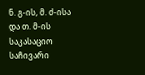ნ. გ-ის, მ. ძ-ისა და თ. მ-ის საკასაციო საჩივარი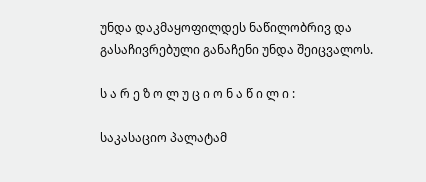უნდა დაკმაყოფილდეს ნაწილობრივ და გასაჩივრებული განაჩენი უნდა შეიცვალოს.

ს ა რ ე ზ ო ლ უ ც ი ო ნ ა წ ი ლ ი :

საკასაციო პალატამ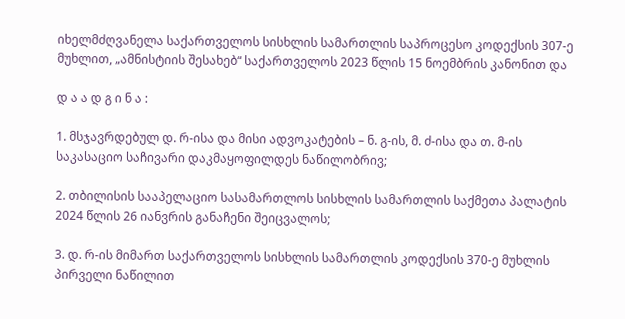იხელმძღვანელა საქართველოს სისხლის სამართლის საპროცესო კოდექსის 307-ე მუხლით, „ამნისტიის შესახებ“ საქართველოს 2023 წლის 15 ნოემბრის კანონით და

დ ა ა დ გ ი ნ ა :

1. მსჯავრდებულ დ. რ-ისა და მისი ადვოკატების – ნ. გ-ის, მ. ძ-ისა და თ. მ-ის საკასაციო საჩივარი დაკმაყოფილდეს ნაწილობრივ;

2. თბილისის სააპელაციო სასამართლოს სისხლის სამართლის საქმეთა პალატის 2024 წლის 26 იანვრის განაჩენი შეიცვალოს;

3. დ. რ-ის მიმართ საქართველოს სისხლის სამართლის კოდექსის 370-ე მუხლის პირველი ნაწილით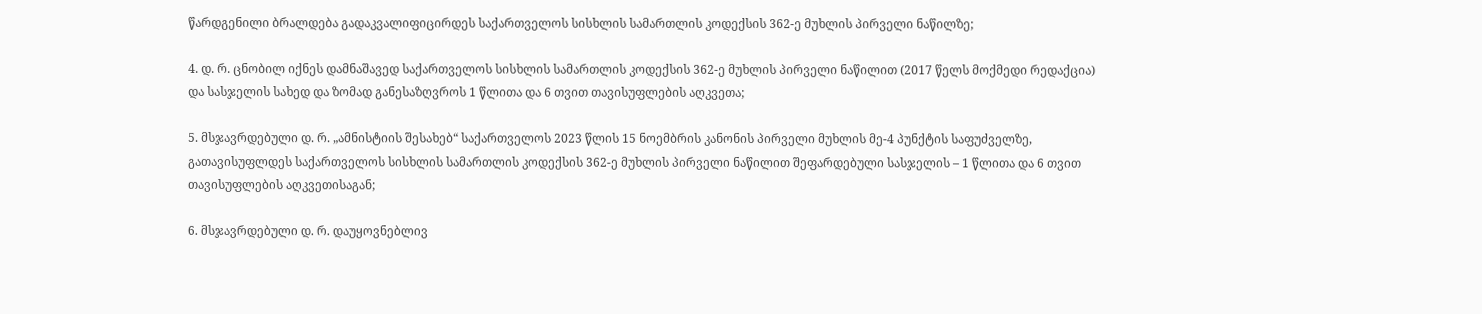წარდგენილი ბრალდება გადაკვალიფიცირდეს საქართველოს სისხლის სამართლის კოდექსის 362-ე მუხლის პირველი ნაწილზე;

4. დ. რ. ცნობილ იქნეს დამნაშავედ საქართველოს სისხლის სამართლის კოდექსის 362-ე მუხლის პირველი ნაწილით (2017 წელს მოქმედი რედაქცია) და სასჯელის სახედ და ზომად განესაზღვროს 1 წლითა და 6 თვით თავისუფლების აღკვეთა;

5. მსჯავრდებული დ. რ. „ამნისტიის შესახებ“ საქართველოს 2023 წლის 15 ნოემბრის კანონის პირველი მუხლის მე-4 პუნქტის საფუძველზე, გათავისუფლდეს საქართველოს სისხლის სამართლის კოდექსის 362-ე მუხლის პირველი ნაწილით შეფარდებული სასჯელის – 1 წლითა და 6 თვით თავისუფლების აღკვეთისაგან;

6. მსჯავრდებული დ. რ. დაუყოვნებლივ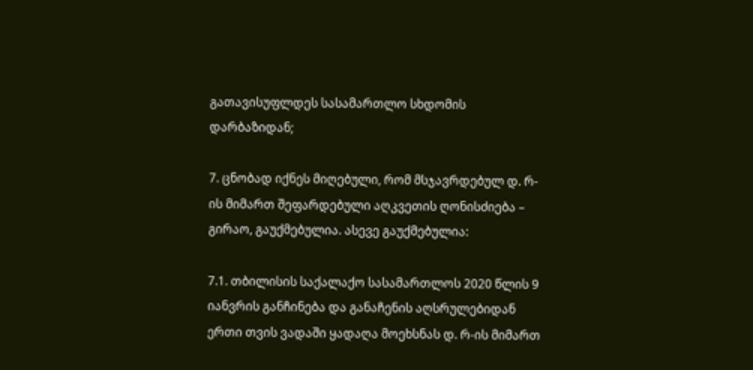გათავისუფლდეს სასამართლო სხდომის დარბაზიდან;

7. ცნობად იქნეს მიღებული, რომ მსჯავრდებულ დ. რ-ის მიმართ შეფარდებული აღკვეთის ღონისძიება – გირაო, გაუქმებულია. ასევე გაუქმებულია:

7.1. თბილისის საქალაქო სასამართლოს 2020 წლის 9 იანვრის განჩინება და განაჩენის აღსრულებიდან ერთი თვის ვადაში ყადაღა მოეხსნას დ. რ-ის მიმართ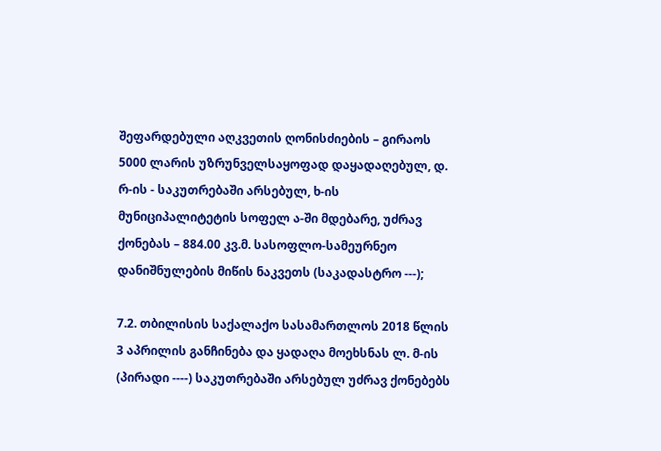შეფარდებული აღკვეთის ღონისძიების – გირაოს 5000 ლარის უზრუნველსაყოფად დაყადაღებულ, დ. რ-ის - საკუთრებაში არსებულ, ხ-ის მუნიციპალიტეტის სოფელ ა-ში მდებარე, უძრავ ქონებას – 884.00 კვ.მ. სასოფლო-სამეურნეო დანიშნულების მიწის ნაკვეთს (საკადასტრო ---);

7.2. თბილისის საქალაქო სასამართლოს 2018 წლის 3 აპრილის განჩინება და ყადაღა მოეხსნას ლ. მ-ის (პირადი ----) საკუთრებაში არსებულ უძრავ ქონებებს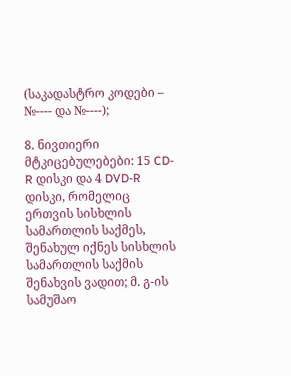(საკადასტრო კოდები – №---- და №----);

8. ნივთიერი მტკიცებულებები: 15 CD-R დისკი და 4 DVD-R დისკი, რომელიც ერთვის სისხლის სამართლის საქმეს, შენახულ იქნეს სისხლის სამართლის საქმის შენახვის ვადით; მ. გ-ის სამუშაო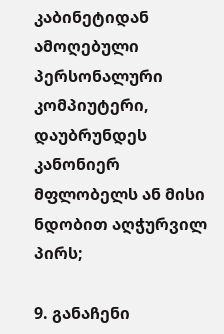კაბინეტიდან ამოღებული პერსონალური კომპიუტერი, დაუბრუნდეს კანონიერ მფლობელს ან მისი ნდობით აღჭურვილ პირს;

9. განაჩენი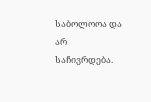საბოლოოა და არ საჩივრდება.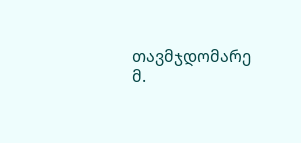თავმჯდომარე მ.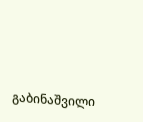გაბინაშვილი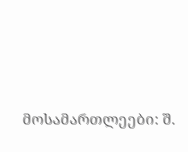მოსამართლეები: შ.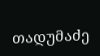თადუმაძე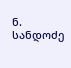ნ. სანდოძე